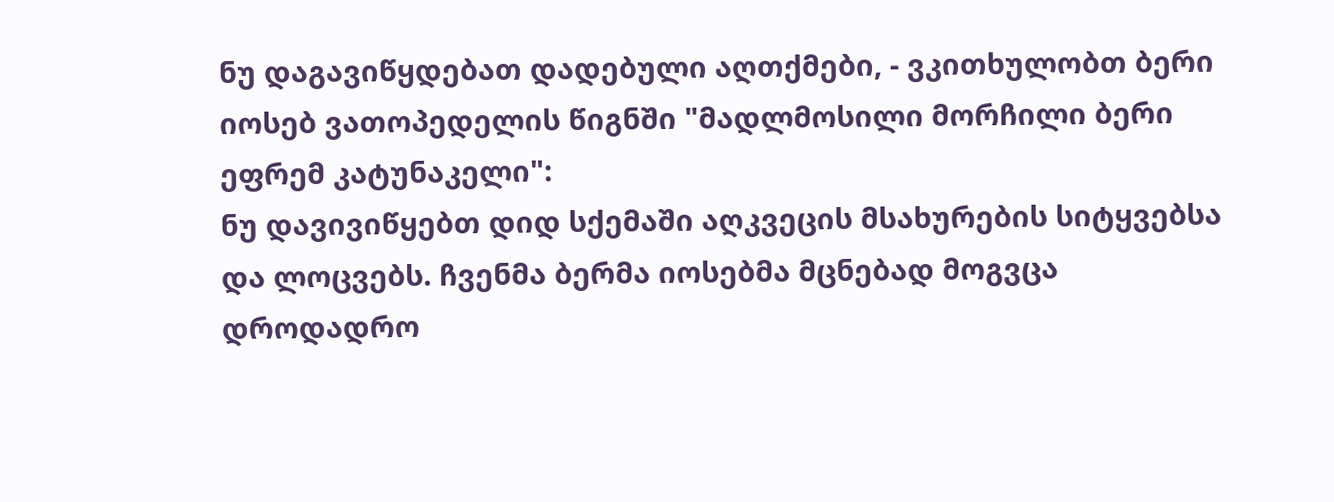ნუ დაგავიწყდებათ დადებული აღთქმები, - ვკითხულობთ ბერი იოსებ ვათოპედელის წიგნში "მადლმოსილი მორჩილი ბერი ეფრემ კატუნაკელი":
ნუ დავივიწყებთ დიდ სქემაში აღკვეცის მსახურების სიტყვებსა და ლოცვებს. ჩვენმა ბერმა იოსებმა მცნებად მოგვცა დროდადრო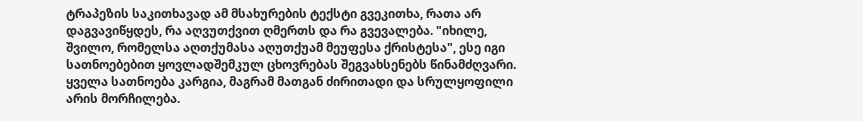ტრაპეზის საკითხავად ამ მსახურების ტექსტი გვეკითხა, რათა არ დაგვავიწყდეს, რა აღვუთქვით ღმერთს და რა გვევალება. "იხილე, შვილო, რომელსა აღთქუმასა აღუთქუამ მეუფესა ქრისტესა", ესე იგი სათნოებებით ყოვლადშემკულ ცხოვრებას შეგვახსენებს წინამძღვარი. ყველა სათნოება კარგია, მაგრამ მათგან ძირითადი და სრულყოფილი არის მორჩილება.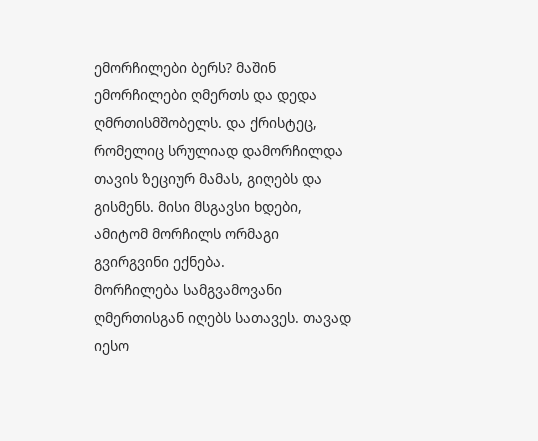ემორჩილები ბერს? მაშინ ემორჩილები ღმერთს და დედა ღმრთისმშობელს. და ქრისტეც, რომელიც სრულიად დამორჩილდა თავის ზეციურ მამას, გიღებს და გისმენს. მისი მსგავსი ხდები, ამიტომ მორჩილს ორმაგი გვირგვინი ექნება.
მორჩილება სამგვამოვანი ღმერთისგან იღებს სათავეს. თავად იესო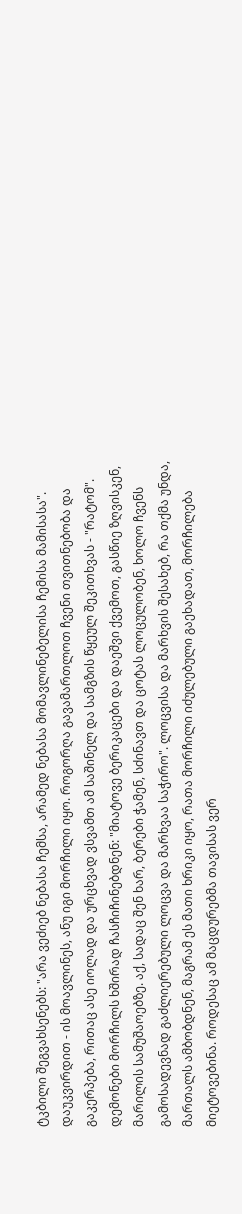ტკბილი შეგვახსენებს: "არა ვეძიებ ნებასა ჩემსა, არამედ ნებასა მომავლინებელისა ჩემისა მამისასა". დაუკვირდით - ის მოავლინეს, ანუ იგი მორჩილი იყო. როგორღა გავამართლოთ ჩვენი თვითნებობა და გაკერპება, რითაც ასე იოლად და ურცხვად ვსვამთ ამ საშინელ და სამგზის წყეულ შეკითხვას - "რატომ".
დემონები მორჩილს ხშირად ჩასჩიჩინებდნენ: "მიატოვე ბერიკაცები და დაეშვი ქვემოთ, გასწიე ზღვისკენ, მარილის სამუშაოებზე. აქ, სადაც შენ ხარ, ბერები ჭამენ, სძინავთ და ცოტას ლოცულობენ, ხოლო ჩვენს გამოსადევნად გაძლიერებული ლოცვა და მარხვაა საჭირო". ლოცვისა და მარხვის შესახებ, რა თქმა უნდა, მართალს ამბობდნენ, მაგრამ ეს მათი ხრიკი იყო, რათა მორჩილი იძულებული გაეხადათ, მორჩილება მიეტოვებინა. როდესაც ამ მაცდურებმა თავისას ვერ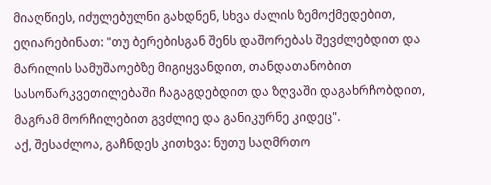მიაღწიეს, იძულებულნი გახდნენ, სხვა ძალის ზემოქმედებით, ეღიარებინათ: "თუ ბერებისგან შენს დაშორებას შევძლებდით და მარილის სამუშაოებზე მიგიყვანდით, თანდათანობით სასოწარკვეთილებაში ჩაგაგდებდით და ზღვაში დაგახრჩობდით, მაგრამ მორჩილებით გვძლიე და განიკურნე კიდეც".
აქ, შესაძლოა, გაჩნდეს კითხვა: ნუთუ საღმრთო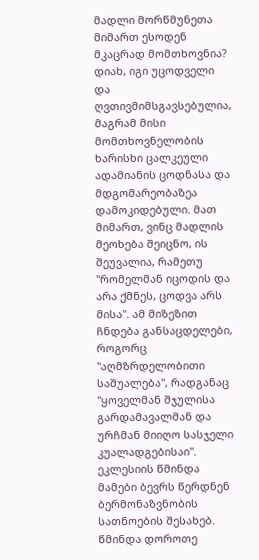მადლი მორწმუნეთა მიმართ ესოდენ მკაცრად მომთხოვნია? დიახ, იგი უცოდველი და ღვთივმიმსგავსებულია, მაგრამ მისი მომთხოვნელობის ხარისხი ცალკეული ადამიანის ცოდნასა და მდგომარეობაზეა დამოკიდებული. მათ მიმართ, ვინც მადლის მეოხება შეიცნო, ის შეუვალია, რამეთუ "რომელმან იცოდის და არა ქმნეს, ცოდვა არს მისა". ამ მიზეზით ჩნდება განსაცდელები, როგორც "აღმზრდელობითი საშუალება", რადგანაც "ყოველმან შჯულისა გარდამავალმან და ურჩმან მიიღო სასჯელი კუალადგებისაი".
ეკლესიის წმინდა მამები ბევრს წერდნენ ბერმონაზვნობის სათნოების შესახებ. წმინდა დოროთე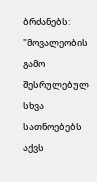ბრძანებს: "მოვალეობის გამო შესრულებულ სხვა სათნოებებს აქვს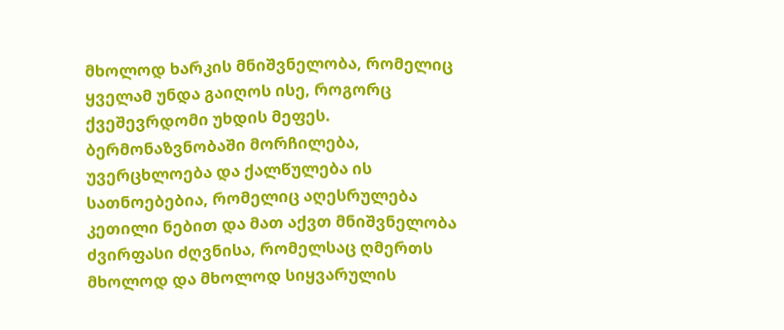მხოლოდ ხარკის მნიშვნელობა, რომელიც ყველამ უნდა გაიღოს ისე, როგორც ქვეშევრდომი უხდის მეფეს. ბერმონაზვნობაში მორჩილება, უვერცხლოება და ქალწულება ის სათნოებებია, რომელიც აღესრულება კეთილი ნებით და მათ აქვთ მნიშვნელობა ძვირფასი ძღვნისა, რომელსაც ღმერთს მხოლოდ და მხოლოდ სიყვარულის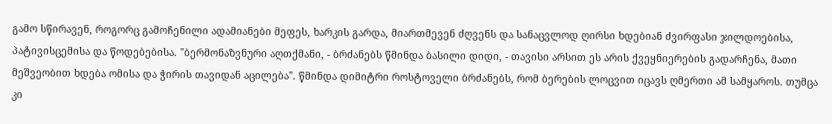გამო სწირავენ, როგორც გამოჩენილი ადამიანები მეფეს, ხარკის გარდა, მიართმევენ ძღვენს და სანაცვლოდ ღირსი ხდებიან ძვირფასი ჯილდოებისა, პატივისცემისა და წოდებებისა. "ბერმონაზვნური აღთქმანი, - ბრძანებს წმინდა ბასილი დიდი, - თავისი არსით ეს არის ქვეყნიერების გადარჩენა, მათი მეშვეობით ხდება ომისა და ჭირის თავიდან აცილება". წმინდა დიმიტრი როსტოველი ბრძანებს, რომ ბერების ლოცვით იცავს ღმერთი ამ სამყაროს. თუმცა კი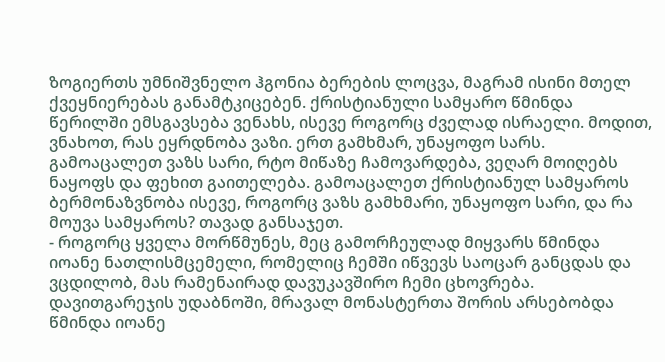ზოგიერთს უმნიშვნელო ჰგონია ბერების ლოცვა, მაგრამ ისინი მთელ ქვეყნიერებას განამტკიცებენ. ქრისტიანული სამყარო წმინდა წერილში ემსგავსება ვენახს, ისევე როგორც ძველად ისრაელი. მოდით, ვნახოთ, რას ეყრდნობა ვაზი. ერთ გამხმარ, უნაყოფო სარს. გამოაცალეთ ვაზს სარი, რტო მიწაზე ჩამოვარდება, ვეღარ მოიღებს ნაყოფს და ფეხით გაითელება. გამოაცალეთ ქრისტიანულ სამყაროს ბერმონაზვნობა ისევე, როგორც ვაზს გამხმარი, უნაყოფო სარი, და რა მოუვა სამყაროს? თავად განსაჯეთ.
- როგორც ყველა მორწმუნეს, მეც გამორჩეულად მიყვარს წმინდა იოანე ნათლისმცემელი, რომელიც ჩემში იწვევს საოცარ განცდას და ვცდილობ, მას რამენაირად დავუკავშირო ჩემი ცხოვრება. დავითგარეჯის უდაბნოში, მრავალ მონასტერთა შორის არსებობდა წმინდა იოანე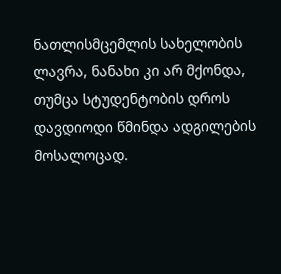ნათლისმცემლის სახელობის ლავრა, ნანახი კი არ მქონდა, თუმცა სტუდენტობის დროს დავდიოდი წმინდა ადგილების მოსალოცად.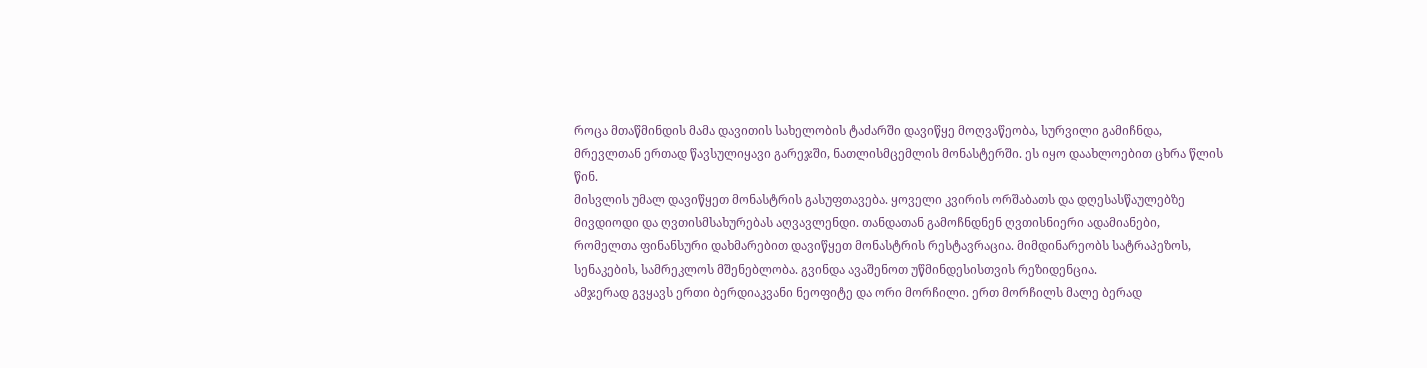როცა მთაწმინდის მამა დავითის სახელობის ტაძარში დავიწყე მოღვაწეობა, სურვილი გამიჩნდა, მრევლთან ერთად წავსულიყავი გარეჯში, ნათლისმცემლის მონასტერში. ეს იყო დაახლოებით ცხრა წლის წინ.
მისვლის უმალ დავიწყეთ მონასტრის გასუფთავება. ყოველი კვირის ორშაბათს და დღესასწაულებზე მივდიოდი და ღვთისმსახურებას აღვავლენდი. თანდათან გამოჩნდნენ ღვთისნიერი ადამიანები, რომელთა ფინანსური დახმარებით დავიწყეთ მონასტრის რესტავრაცია. მიმდინარეობს სატრაპეზოს, სენაკების, სამრეკლოს მშენებლობა. გვინდა ავაშენოთ უწმინდესისთვის რეზიდენცია.
ამჯერად გვყავს ერთი ბერდიაკვანი ნეოფიტე და ორი მორჩილი. ერთ მორჩილს მალე ბერად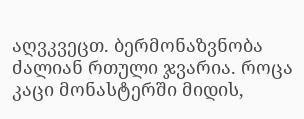აღვკვეცთ. ბერმონაზვნობა ძალიან რთული ჯვარია. როცა კაცი მონასტერში მიდის,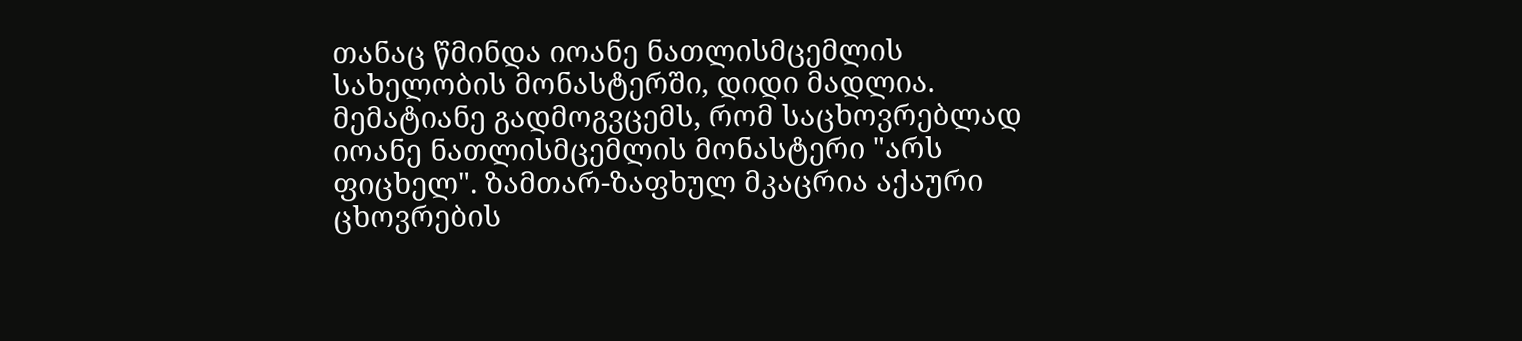თანაც წმინდა იოანე ნათლისმცემლის სახელობის მონასტერში, დიდი მადლია. მემატიანე გადმოგვცემს, რომ საცხოვრებლად იოანე ნათლისმცემლის მონასტერი "არს ფიცხელ". ზამთარ-ზაფხულ მკაცრია აქაური ცხოვრების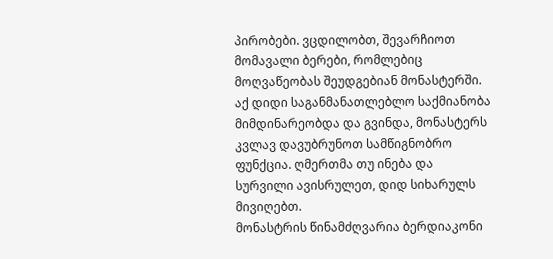პირობები. ვცდილობთ, შევარჩიოთ მომავალი ბერები, რომლებიც მოღვაწეობას შეუდგებიან მონასტერში. აქ დიდი საგანმანათლებლო საქმიანობა მიმდინარეობდა და გვინდა, მონასტერს კვლავ დავუბრუნოთ სამწიგნობრო ფუნქცია. ღმერთმა თუ ინება და სურვილი ავისრულეთ, დიდ სიხარულს მივიღებთ.
მონასტრის წინამძღვარია ბერდიაკონი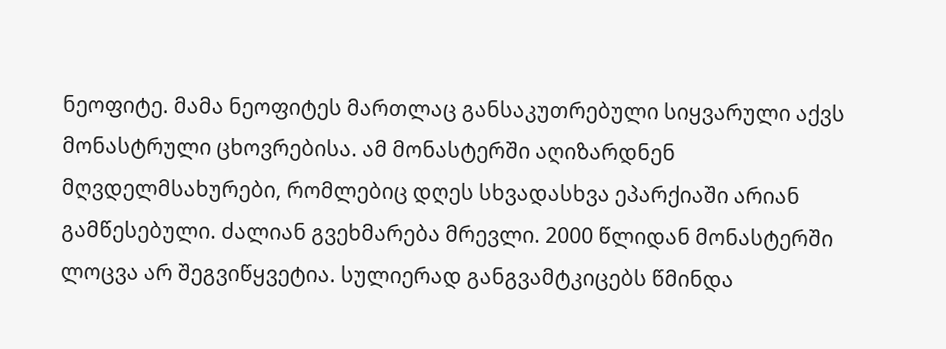ნეოფიტე. მამა ნეოფიტეს მართლაც განსაკუთრებული სიყვარული აქვს მონასტრული ცხოვრებისა. ამ მონასტერში აღიზარდნენ მღვდელმსახურები, რომლებიც დღეს სხვადასხვა ეპარქიაში არიან გამწესებული. ძალიან გვეხმარება მრევლი. 2000 წლიდან მონასტერში ლოცვა არ შეგვიწყვეტია. სულიერად განგვამტკიცებს წმინდა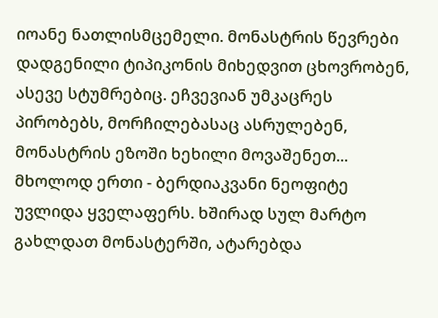იოანე ნათლისმცემელი. მონასტრის წევრები დადგენილი ტიპიკონის მიხედვით ცხოვრობენ, ასევე სტუმრებიც. ეჩვევიან უმკაცრეს პირობებს, მორჩილებასაც ასრულებენ, მონასტრის ეზოში ხეხილი მოვაშენეთ... მხოლოდ ერთი - ბერდიაკვანი ნეოფიტე უვლიდა ყველაფერს. ხშირად სულ მარტო გახლდათ მონასტერში, ატარებდა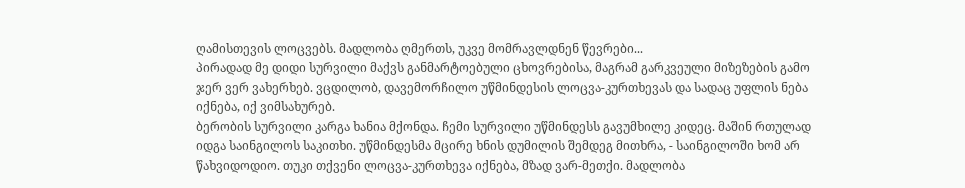ღამისთევის ლოცვებს. მადლობა ღმერთს, უკვე მომრავლდნენ წევრები...
პირადად მე დიდი სურვილი მაქვს განმარტოებული ცხოვრებისა, მაგრამ გარკვეული მიზეზების გამო ჯერ ვერ ვახერხებ. ვცდილობ, დავემორჩილო უწმინდესის ლოცვა-კურთხევას და სადაც უფლის ნება იქნება, იქ ვიმსახურებ.
ბერობის სურვილი კარგა ხანია მქონდა. ჩემი სურვილი უწმინდესს გავუმხილე კიდეც. მაშინ რთულად იდგა საინგილოს საკითხი. უწმინდესმა მცირე ხნის დუმილის შემდეგ მითხრა, - საინგილოში ხომ არ წახვიდოდიო. თუკი თქვენი ლოცვა-კურთხევა იქნება, მზად ვარ-მეთქი. მადლობა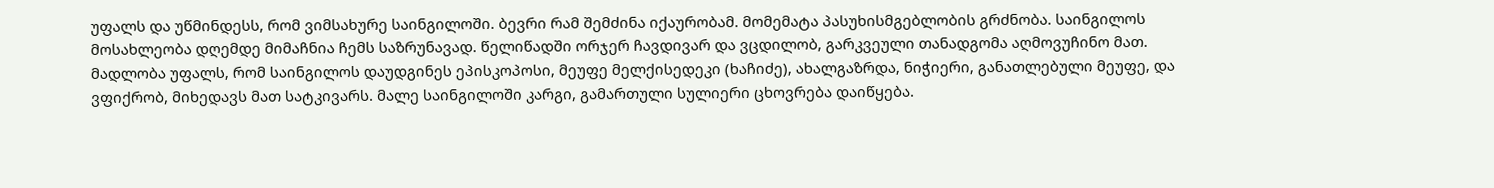უფალს და უწმინდესს, რომ ვიმსახურე საინგილოში. ბევრი რამ შემძინა იქაურობამ. მომემატა პასუხისმგებლობის გრძნობა. საინგილოს მოსახლეობა დღემდე მიმაჩნია ჩემს საზრუნავად. წელიწადში ორჯერ ჩავდივარ და ვცდილობ, გარკვეული თანადგომა აღმოვუჩინო მათ. მადლობა უფალს, რომ საინგილოს დაუდგინეს ეპისკოპოსი, მეუფე მელქისედეკი (ხაჩიძე), ახალგაზრდა, ნიჭიერი, განათლებული მეუფე, და ვფიქრობ, მიხედავს მათ სატკივარს. მალე საინგილოში კარგი, გამართული სულიერი ცხოვრება დაიწყება.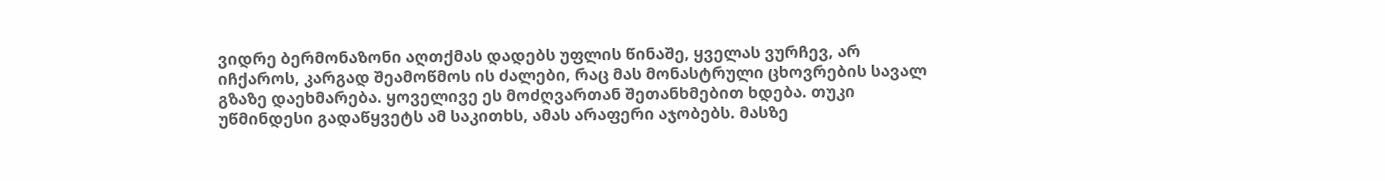ვიდრე ბერმონაზონი აღთქმას დადებს უფლის წინაშე, ყველას ვურჩევ, არ იჩქაროს, კარგად შეამოწმოს ის ძალები, რაც მას მონასტრული ცხოვრების სავალ გზაზე დაეხმარება. ყოველივე ეს მოძღვართან შეთანხმებით ხდება. თუკი უწმინდესი გადაწყვეტს ამ საკითხს, ამას არაფერი აჯობებს. მასზე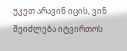უკეთ არავინ იცის, ვინ შეიძლება იტვირთოს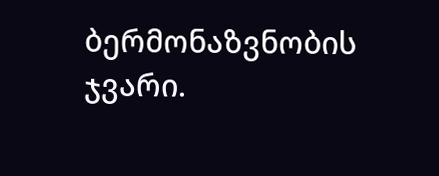ბერმონაზვნობის ჯვარი.